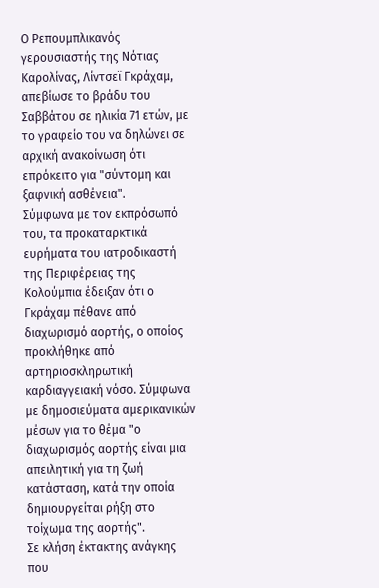Ο Ρεπουμπλικανός γερουσιαστής της Νότιας Καρολίνας, Λίντσεϊ Γκράχαμ, απεβίωσε το βράδυ του Σαββάτου σε ηλικία 71 ετών, με το γραφείο του να δηλώνει σε αρχική ανακοίνωση ότι επρόκειτο για "σύντομη και ξαφνική ασθένεια".
Σύμφωνα με τον εκπρόσωπό του, τα προκαταρκτικά ευρήματα του ιατροδικαστή της Περιφέρειας της Κολούμπια έδειξαν ότι ο Γκράχαμ πέθανε από διαχωρισμό αορτής, ο οποίος προκλήθηκε από αρτηριοσκληρωτική καρδιαγγειακή νόσο. Σύμφωνα με δημοσιεύματα αμερικανικών μέσων για το θέμα "ο διαχωρισμός αορτής είναι μια απειλητική για τη ζωή κατάσταση, κατά την οποία δημιουργείται ρήξη στο τοίχωμα της αορτής".
Σε κλήση έκτακτης ανάγκης που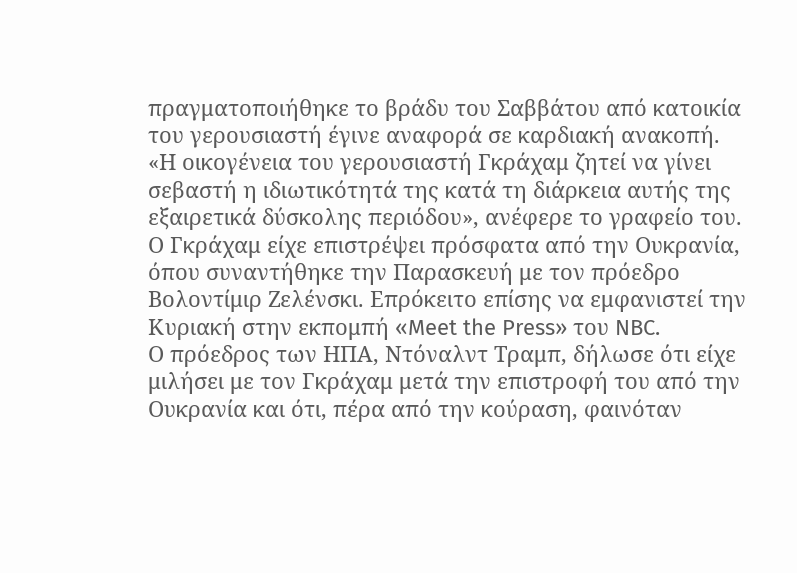πραγματοποιήθηκε το βράδυ του Σαββάτου από κατοικία του γερουσιαστή έγινε αναφορά σε καρδιακή ανακοπή.
«Η οικογένεια του γερουσιαστή Γκράχαμ ζητεί να γίνει σεβαστή η ιδιωτικότητά της κατά τη διάρκεια αυτής της εξαιρετικά δύσκολης περιόδου», ανέφερε το γραφείο του.
Ο Γκράχαμ είχε επιστρέψει πρόσφατα από την Ουκρανία, όπου συναντήθηκε την Παρασκευή με τον πρόεδρο Βολοντίμιρ Ζελένσκι. Επρόκειτο επίσης να εμφανιστεί την Κυριακή στην εκπομπή «Meet the Press» του NBC.
Ο πρόεδρος των ΗΠΑ, Ντόναλντ Τραμπ, δήλωσε ότι είχε μιλήσει με τον Γκράχαμ μετά την επιστροφή του από την Ουκρανία και ότι, πέρα από την κούραση, φαινόταν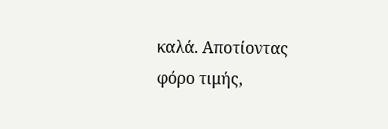καλά. Αποτίοντας φόρο τιμής,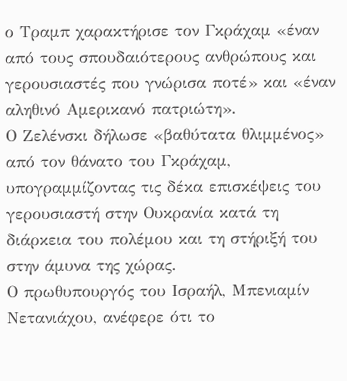ο Τραμπ χαρακτήρισε τον Γκράχαμ «έναν από τους σπουδαιότερους ανθρώπους και γερουσιαστές που γνώρισα ποτέ» και «έναν αληθινό Αμερικανό πατριώτη».
Ο Ζελένσκι δήλωσε «βαθύτατα θλιμμένος» από τον θάνατο του Γκράχαμ, υπογραμμίζοντας τις δέκα επισκέψεις του γερουσιαστή στην Ουκρανία κατά τη διάρκεια του πολέμου και τη στήριξή του στην άμυνα της χώρας.
Ο πρωθυπουργός του Ισραήλ, Μπενιαμίν Νετανιάχου, ανέφερε ότι το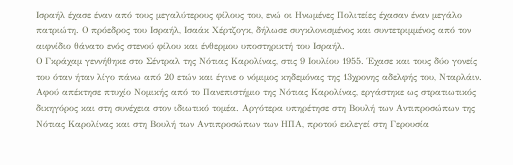Ισραήλ έχασε έναν από τους μεγαλύτερους φίλους του, ενώ οι Ηνωμένες Πολιτείες έχασαν έναν μεγάλο πατριώτη. Ο πρόεδρος του Ισραήλ, Ισαάκ Χέρτζογκ, δήλωσε συγκλονισμένος και συντετριμμένος από τον αιφνίδιο θάνατο ενός στενού φίλου και ένθερμου υποστηρικτή του Ισραήλ.
Ο Γκράχαμ γεννήθηκε στο Σέντραλ της Νότιας Καρολίνας, στις 9 Ιουλίου 1955. Έχασε και τους δύο γονείς του όταν ήταν λίγο πάνω από 20 ετών και έγινε ο νόμιμος κηδεμόνας της 13χρονης αδελφής του, Νταρλάιν.
Αφού απέκτησε πτυχίο Νομικής από το Πανεπιστήμιο της Νότιας Καρολίνας, εργάστηκε ως στρατιωτικός δικηγόρος και στη συνέχεια στον ιδιωτικό τομέα. Αργότερα υπηρέτησε στη Βουλή των Αντιπροσώπων της Νότιας Καρολίνας και στη Βουλή των Αντιπροσώπων των ΗΠΑ, προτού εκλεγεί στη Γερουσία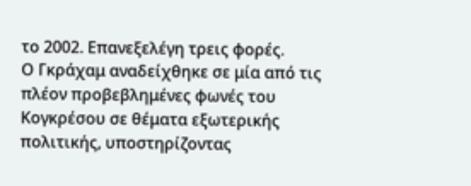το 2002. Επανεξελέγη τρεις φορές.
Ο Γκράχαμ αναδείχθηκε σε μία από τις πλέον προβεβλημένες φωνές του Κογκρέσου σε θέματα εξωτερικής πολιτικής, υποστηρίζοντας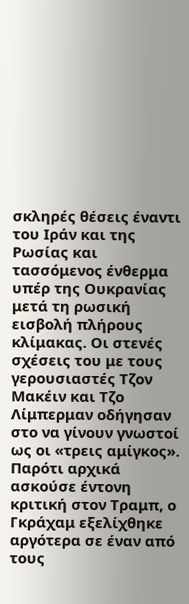σκληρές θέσεις έναντι του Ιράν και της Ρωσίας και τασσόμενος ένθερμα υπέρ της Ουκρανίας μετά τη ρωσική εισβολή πλήρους κλίμακας. Οι στενές σχέσεις του με τους γερουσιαστές Τζον Μακέιν και Τζο Λίμπερμαν οδήγησαν στο να γίνουν γνωστοί ως οι «τρεις αμίγκος».
Παρότι αρχικά ασκούσε έντονη κριτική στον Τραμπ, ο Γκράχαμ εξελίχθηκε αργότερα σε έναν από τους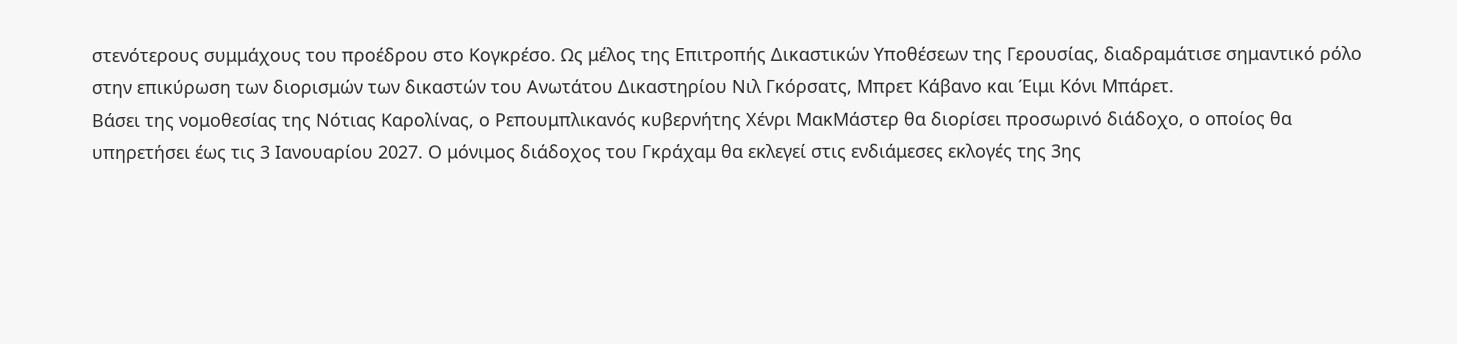στενότερους συμμάχους του προέδρου στο Κογκρέσο. Ως μέλος της Επιτροπής Δικαστικών Υποθέσεων της Γερουσίας, διαδραμάτισε σημαντικό ρόλο στην επικύρωση των διορισμών των δικαστών του Ανωτάτου Δικαστηρίου Νιλ Γκόρσατς, Μπρετ Κάβανο και Έιμι Κόνι Μπάρετ.
Βάσει της νομοθεσίας της Νότιας Καρολίνας, ο Ρεπουμπλικανός κυβερνήτης Χένρι ΜακΜάστερ θα διορίσει προσωρινό διάδοχο, ο οποίος θα υπηρετήσει έως τις 3 Ιανουαρίου 2027. Ο μόνιμος διάδοχος του Γκράχαμ θα εκλεγεί στις ενδιάμεσες εκλογές της 3ης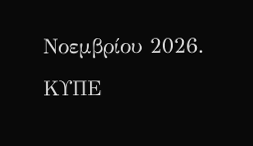Νοεμβρίου 2026.
ΚΥΠΕ